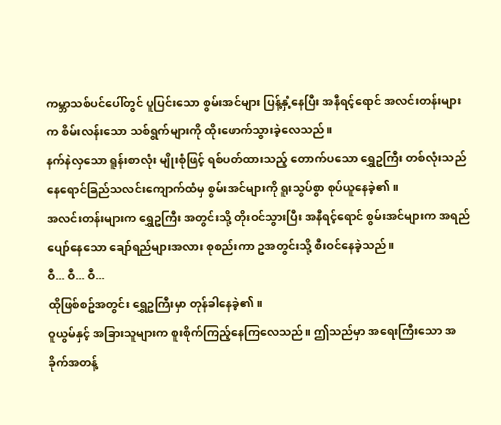ကမ္ဘာသစ်ပင်ပေါ်တွင် ပူပြင်းသော စွမ်းအင်များ ပြန့်နှံ့နေပြီး အနီရင့်ရောင် အလင်းတန်းများက စိမ်းလန်းသော သစ်ရွက်များကို ထိုးဖောက်သွားခဲ့လေသည်။
နက်နဲလှသော ရူန်းစာလုံး မျိုးစုံဖြင့် ရစ်ပတ်ထားသည့် တောက်ပသော ရွှေဥကြီး တစ်လုံးသည် နေရောင်ခြည်သလင်းကျောက်ထံမှ စွမ်းအင်များကို ရူးသွပ်စွာ စုပ်ယူနေခဲ့၏။
အလင်းတန်းများက ရွှေဥကြီး အတွင်းသို့ တိုးဝင်သွားပြီး အနီရင့်ရောင် စွမ်းအင်များက အရည်ပျော်နေသော ချော်ရည်များအလား စုစည်းကာ ဥအတွင်းသို့ စီးဝင်နေခဲ့သည်။
ဝီ... ဝီ... ဝီ...
ထိုဖြစ်စဥ်အတွင်း ရွှေဥကြီးမှာ တုန်ခါနေခဲ့၏။
ဝူယွမ်နှင့် အခြားသူများက စူးစိုက်ကြည့်နေကြလေသည်။ ဤသည်မှာ အရေးကြီးသော အခိုက်အတန့်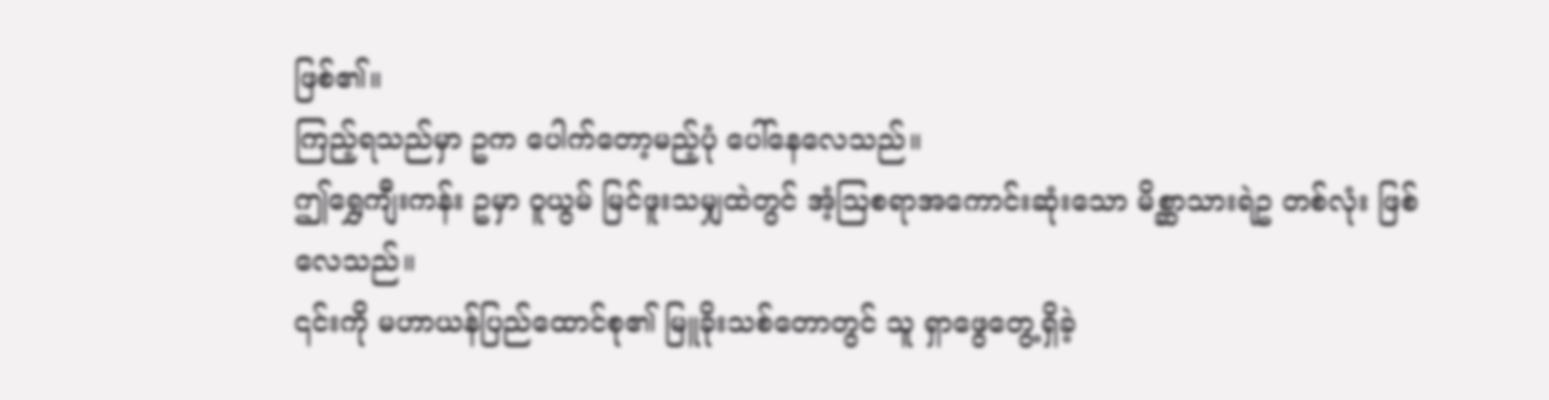ဖြစ်၏။
ကြည့်ရသည်မှာ ဥက ပေါက်တော့မည့်ပုံ ပေါ်နေလေသည်။
ဤရွှေကျီးကန်း ဥမှာ ဝူယွမ် မြင်ဖူးသမျှထဲတွင် အံ့ဩစရာအကောင်းဆုံးသော မိစ္ဆာသားရဲဥ တစ်လုံး ဖြစ်လေသည်။
၎င်းကို မဟာယန်ပြည်ထောင်စု၏ မြူခိုးသစ်တောတွင် သူ ရှာဖွေတွေ့ရှိခဲ့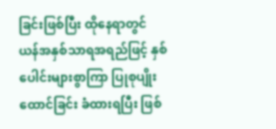ခြင်းဖြစ်ပြီး ထိုနေရာတွင် ယန်အနှစ်သာရအရည်ဖြင့် နှစ်ပေါင်းများစွာကြာ ပြုစုပျိုးထောင်ခြင်း ခံထားရပြီး ဖြစ်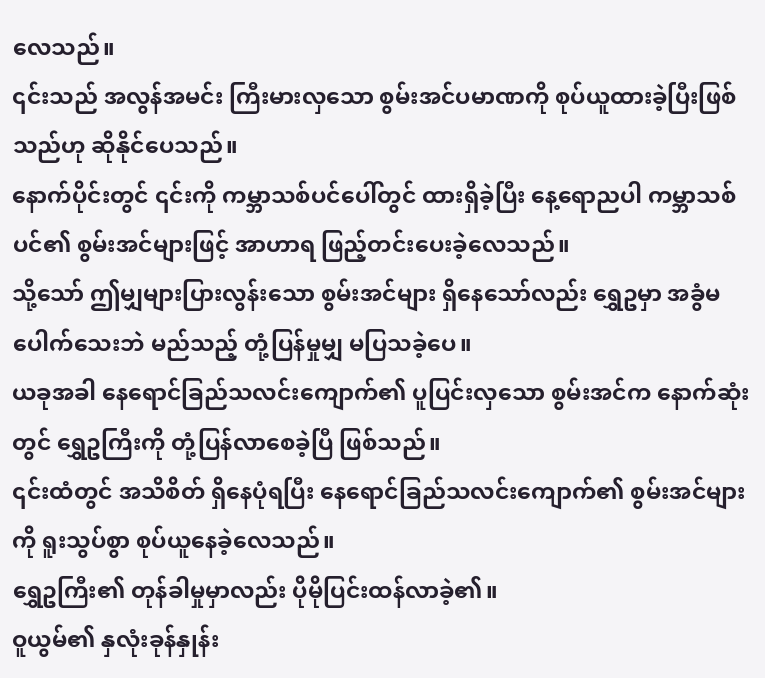လေသည်။
၎င်းသည် အလွန်အမင်း ကြီးမားလှသော စွမ်းအင်ပမာဏကို စုပ်ယူထားခဲ့ပြီးဖြစ်သည်ဟု ဆိုနိုင်ပေသည်။
နောက်ပိုင်းတွင် ၎င်းကို ကမ္ဘာသစ်ပင်ပေါ်တွင် ထားရှိခဲ့ပြီး နေ့ရောညပါ ကမ္ဘာသစ်ပင်၏ စွမ်းအင်များဖြင့် အာဟာရ ဖြည့်တင်းပေးခဲ့လေသည်။
သို့သော် ဤမျှများပြားလွန်းသော စွမ်းအင်များ ရှိနေသော်လည်း ရွှေဥမှာ အခွံမပေါက်သေးဘဲ မည်သည့် တုံ့ပြန်မှုမျှ မပြသခဲ့ပေ။
ယခုအခါ နေရောင်ခြည်သလင်းကျောက်၏ ပူပြင်းလှသော စွမ်းအင်က နောက်ဆုံးတွင် ရွှေဥကြီးကို တုံ့ပြန်လာစေခဲ့ပြီ ဖြစ်သည်။
၎င်းထံတွင် အသိစိတ် ရှိနေပုံရပြီး နေရောင်ခြည်သလင်းကျောက်၏ စွမ်းအင်များကို ရူးသွပ်စွာ စုပ်ယူနေခဲ့လေသည်။
ရွှေဥကြီး၏ တုန်ခါမှုမှာလည်း ပိုမိုပြင်းထန်လာခဲ့၏။
ဝူယွမ်၏ နှလုံးခုန်နှုန်း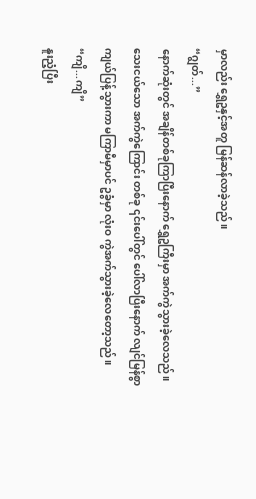မှာလည်း ရွှေဥနှင့်အတူ မြန်ဆန်လာခဲ့သည်။
“ဂျွတ်...”
နောက်ဆုံးတွင် အချိန်တစ်ခုကြာပြီးနောက် ရွှေဥကြီးမှာ အက်ကွဲသွားခဲ့လေသည်။
သေးငယ်သော အက်ကွဲကြောင်း တစ်ခု ၎င်းပေါ်တွင် ပေါ်လာပြီးနောက် လျင်မြန်စွာ ကျယ်ပြန့်သွားကာ မကြာမီမှာပင် ဥခွံမှာ လုံးဝ ကွဲအက်သွားခဲ့လေတော့သည်။
“ကျိ...ကျိ”
နူးညံ့ပြီး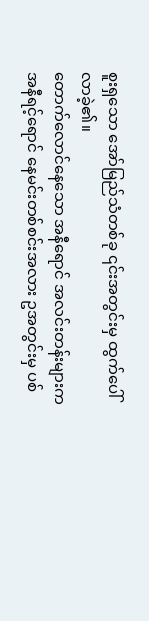စူးရှသော အော်မြည်သံတစ်ခု ၎င်းအတွင်းမှ ထွက်ပေါ်လာခဲ့၏။
တောက်လောင်နေသော အနီရောင် အလင်းတန်းများက အနီရင့်ရောင် နေမင်းတစ်စင်းအလား ဥအတွင်းမှ ပစ်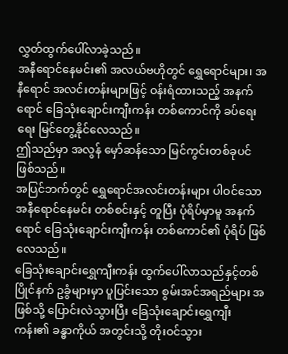လွှတ်ထွက်ပေါ်လာခဲ့သည်။
အနီရောင်နေမင်း၏ အလယ်ဗဟိုတွင် ရွှေရောင်များ၊ အနီရောင် အလင်းတန်းများဖြင့် ဝန်းရံထားသည့် အနက်ရောင် ခြေသုံးချောင်းကျီးကန်း တစ်ကောင်ကို ခပ်ရေးရေး မြင်တွေ့နိုင်လေသည်။
ဤသည်မှာ အလွန် မှော်ဆန်သော မြင်ကွင်းတစ်ခုပင် ဖြစ်သည်။
အပြင်ဘက်တွင် ရွှေရောင်အလင်းတန်းများ ပါဝင်သော အနီရောင်နေမင်း တစ်စင်းနှင့် တူပြီး ပုံရိပ်မှာမူ အနက်ရောင် ခြေသုံးချောင်းကျီးကန်း တစ်ကောင်၏ ပုံရိပ် ဖြစ်လေသည်။
ခြေသုံးချောင်းရွှေကျီးကန်း ထွက်ပေါ်လာသည်နှင့်တစ်ပြိုင်နက် ဥခွံများမှာ ပူပြင်းသော စွမ်းအင်အရည်များ အဖြစ်သို့ ပြောင်းလဲသွားပြီး ခြေသုံးချောင်းရွှေကျီးကန်း၏ ခန္ဓာကိုယ် အတွင်းသို့ တိုးဝင်သွား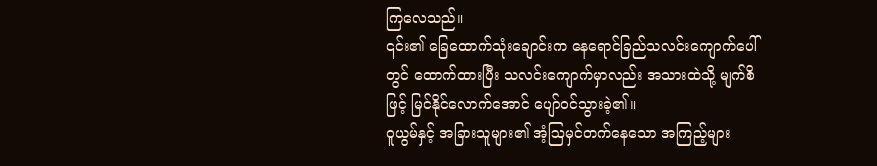ကြလေသည်။
၎င်း၏ ခြေထောက်သုံးချောင်းက နေရောင်ခြည်သလင်းကျောက်ပေါ်တွင် ထောက်ထားပြီး သလင်းကျောက်မှာလည်း အသားထဲသို့ မျက်စိဖြင့် မြင်နိုင်လောက်အောင် ပျော်ဝင်သွားခဲ့၏။
ဝူယွမ်နှင့် အခြားသူများ၏ အံ့ဩမှင်တက်နေသော အကြည့်များ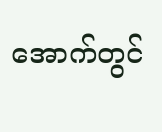အောက်တွင်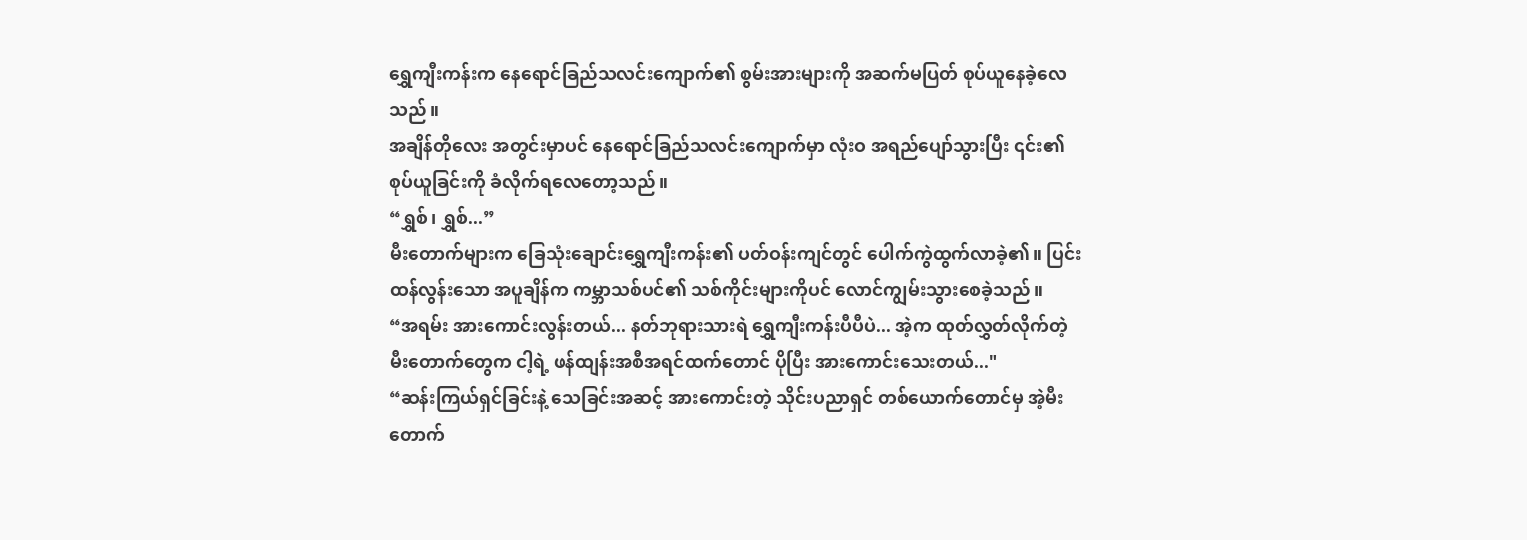ရွှေကျီးကန်းက နေရောင်ခြည်သလင်းကျောက်၏ စွမ်းအားများကို အဆက်မပြတ် စုပ်ယူနေခဲ့လေသည်။
အချိန်တိုလေး အတွင်းမှာပင် နေရောင်ခြည်သလင်းကျောက်မှာ လုံးဝ အရည်ပျော်သွားပြီး ၎င်း၏ စုပ်ယူခြင်းကို ခံလိုက်ရလေတော့သည်။
“ရွှစ်၊ ရွှစ်...”
မီးတောက်များက ခြေသုံးချောင်းရွှေကျီးကန်း၏ ပတ်ဝန်းကျင်တွင် ပေါက်ကွဲထွက်လာခဲ့၏။ ပြင်းထန်လွန်းသော အပူချိန်က ကမ္ဘာသစ်ပင်၏ သစ်ကိုင်းများကိုပင် လောင်ကျွမ်းသွားစေခဲ့သည်။
“အရမ်း အားကောင်းလွန်းတယ်... နတ်ဘုရားသားရဲ ရွှေကျီးကန်းပီပီပဲ... အဲ့က ထုတ်လွှတ်လိုက်တဲ့ မီးတောက်တွေက ငါ့ရဲ့ ဖန်ထျန်းအစီအရင်ထက်တောင် ပိုပြီး အားကောင်းသေးတယ်..."
“ဆန်းကြယ်ရှင်ခြင်းနဲ့ သေခြင်းအဆင့် အားကောင်းတဲ့ သိုင်းပညာရှင် တစ်ယောက်တောင်မှ အဲ့မီးတောက်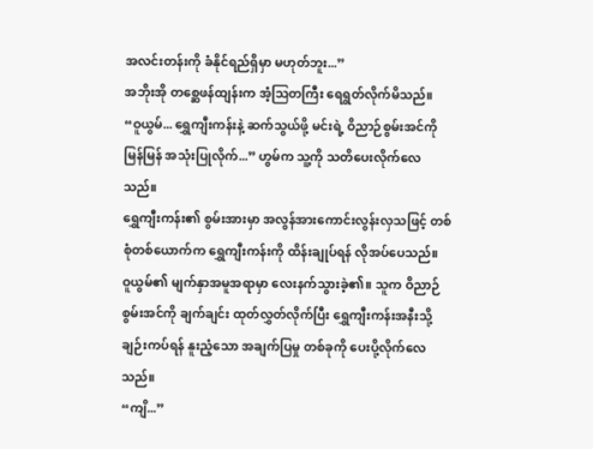အလင်းတန်းကို ခံနိုင်ရည်ရှိမှာ မဟုတ်ဘူး...”
အဘိုးအို တစ္ဆေဖန်ထျန်းက အံ့ဩတကြီး ရေရွတ်လိုက်မိသည်။
“ဝူယွမ်... ရွှေကျီးကန်းနဲ့ ဆက်သွယ်ဖို့ မင်းရဲ့ ဝိညာဉ်စွမ်းအင်ကို မြန်မြန် အသုံးပြုလိုက်...” ဟွမ်က သူ့ကို သတိပေးလိုက်လေသည်။
ရွှေကျီးကန်း၏ စွမ်းအားမှာ အလွန်အားကောင်းလွန်းလှသဖြင့် တစ်စုံတစ်ယောက်က ရွှေကျီးကန်းကို ထိန်းချုပ်ရန် လိုအပ်ပေသည်။
ဝူယွမ်၏ မျက်နှာအမူအရာမှာ လေးနက်သွားခဲ့၏။ သူက ဝိညာဉ်စွမ်းအင်ကို ချက်ချင်း ထုတ်လွှတ်လိုက်ပြီး ရွှေကျီးကန်းအနီးသို့ ချဉ်းကပ်ရန် နူးညံ့သော အချက်ပြမှု တစ်ခုကို ပေးပို့လိုက်လေသည်။
“ကျိ...”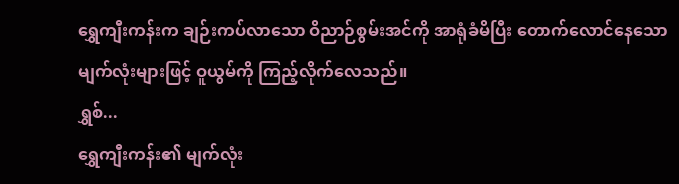ရွှေကျီးကန်းက ချဉ်းကပ်လာသော ဝိညာဉ်စွမ်းအင်ကို အာရုံခံမိပြီး တောက်လောင်နေသော မျက်လုံးများဖြင့် ဝူယွမ်ကို ကြည့်လိုက်လေသည်။
ရွှစ်...
ရွှေကျီးကန်း၏ မျက်လုံး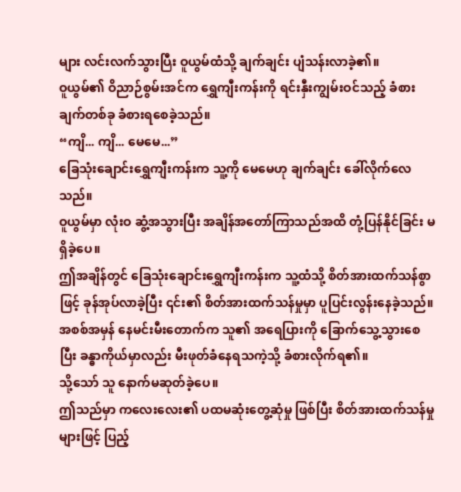များ လင်းလက်သွားပြီး ဝူယွမ်ထံသို့ ချက်ချင်း ပျံသန်းလာခဲ့၏။
ဝူယွမ်၏ ဝိညာဉ်စွမ်းအင်က ရွှေကျီးကန်းကို ရင်းနှီးကျွမ်းဝင်သည့် ခံစားချက်တစ်ခု ခံစားရစေခဲ့သည်။
“ကျိ... ကျိ... မေမေ...”
ခြေသုံးချောင်းရွှေကျီးကန်းက သူ့ကို မေမေဟု ချက်ချင်း ခေါ်လိုက်လေသည်။
ဝူယွမ်မှာ လုံးဝ ဆွံ့အသွားပြီး အချိန်အတော်ကြာသည်အထိ တုံ့ပြန်နိုင်ခြင်း မရှိခဲ့ပေ။
ဤအချိန်တွင် ခြေသုံးချောင်းရွှေကျီးကန်းက သူ့ထံသို့ စိတ်အားထက်သန်စွာဖြင့် ခုန်အုပ်လာခဲ့ပြီး ၎င်း၏ စိတ်အားထက်သန်မှုမှာ ပူပြင်းလွန်းနေခဲ့သည်။
အစစ်အမှန် နေမင်းမီးတောက်က သူ၏ အရေပြားကို ခြောက်သွေ့သွားစေပြီး ခန္ဓာကိုယ်မှာလည်း မီးဖုတ်ခံနေရသကဲ့သို့ ခံစားလိုက်ရ၏။
သို့သော် သူ နောက်မဆုတ်ခဲ့ပေ။
ဤသည်မှာ ကလေးလေး၏ ပထမဆုံးတွေ့ဆုံမှု ဖြစ်ပြီး စိတ်အားထက်သန်မှုများဖြင့် ပြည့်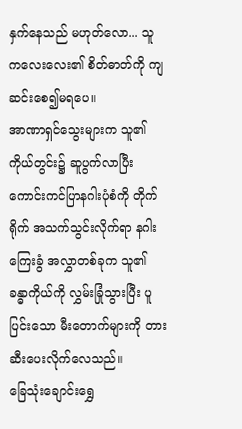နှက်နေသည် မဟုတ်လော... သူ ကလေးလေး၏ စိတ်ဓာတ်ကို ကျဆင်းစေ၍မရပေ။
အာဏာရှင်သွေးများက သူ၏ ကိုယ်တွင်း၌ ဆူပွက်လာပြီး ကောင်းကင်ပြာနဂါးပုံစံကို တိုက်ရိုက် အသက်သွင်းလိုက်ရာ နဂါးကြေးခွံ အလွှာတစ်ခုက သူ၏ ခန္ဓာကိုယ်ကို လွှမ်းခြုံသွားပြီး ပူပြင်းသော မီးတောက်များကို တားဆီးပေးလိုက်လေသည်။
ခြေသုံးချောင်းရွှေ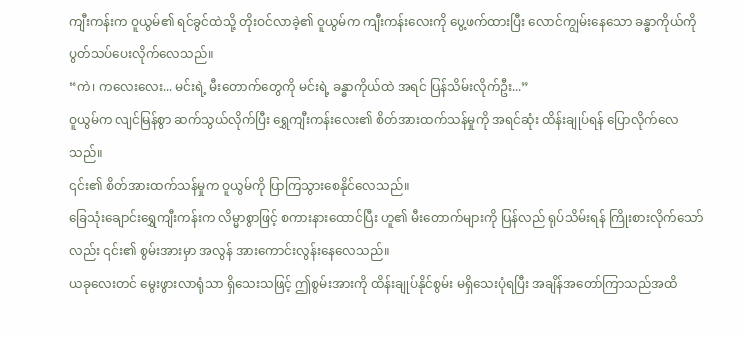ကျီးကန်းက ဝူယွမ်၏ ရင်ခွင်ထဲသို့ တိုးဝင်လာခဲ့၏ ဝူယွမ်က ကျီးကန်းလေးကို ပွေ့ဖက်ထားပြီး လောင်ကျွမ်းနေသော ခန္ဓာကိုယ်ကို ပွတ်သပ်ပေးလိုက်လေသည်။
“ကဲ၊ ကလေးလေး... မင်းရဲ့ မီးတောက်တွေကို မင်းရဲ့ ခန္ဓာကိုယ်ထဲ အရင် ပြန်သိမ်းလိုက်ဦး...”
ဝူယွမ်က လျင်မြန်စွာ ဆက်သွယ်လိုက်ပြီး ရွှေကျီးကန်းလေး၏ စိတ်အားထက်သန်မှုကို အရင်ဆုံး ထိန်းချုပ်ရန် ပြောလိုက်လေသည်။
၎င်း၏ စိတ်အားထက်သန်မှုက ဝူယွမ်ကို ပြာကြသွားစေနိုင်လေသည်။
ခြေသုံးချောင်းရွှေကျီးကန်းက လိမ္မာစွာဖြင့် စကားနားထောင်ပြီး ဟူ၏ မီးတောက်များကို ပြန်လည် ရုပ်သိမ်းရန် ကြိုးစားလိုက်သော်လည်း ၎င်း၏ စွမ်းအားမှာ အလွန် အားကောင်းလွန်းနေလေသည်။
ယခုလေးတင် မွေးဖွားလာရုံသာ ရှိသေးသဖြင့် ဤစွမ်းအားကို ထိန်းချုပ်နိုင်စွမ်း မရှိသေးပုံရပြီး အချိန်အတော်ကြာသည်အထိ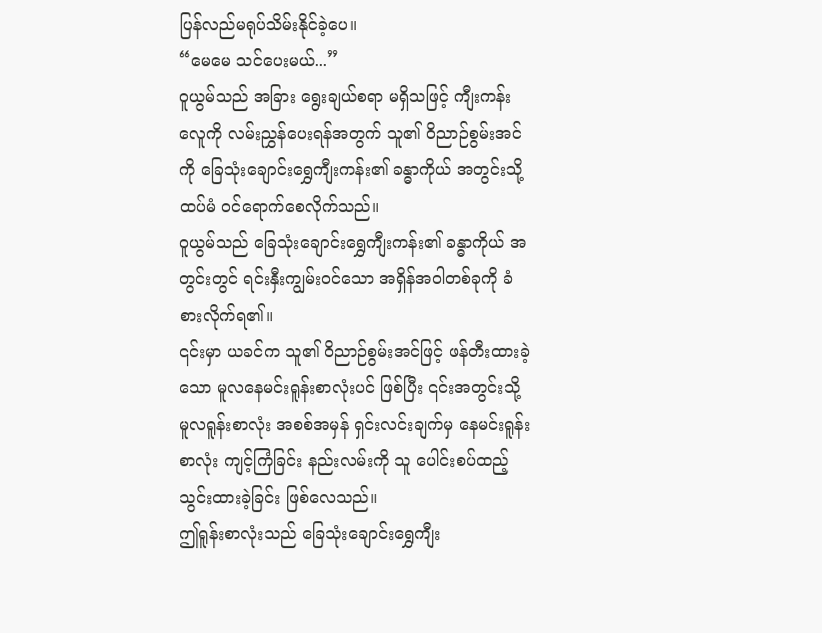ပြန်လည်မရုပ်သိမ်းနိုင်ခဲ့ပေ။
“မေမေ သင်ပေးမယ်...”
ဝူယွမ်သည် အခြား ရွေးချယ်စရာ မရှိသဖြင့် ကျီးကန်းလေူကို လမ်းညွှန်ပေးရန်အတွက် သူ၏ ဝိညာဉ်စွမ်းအင်ကို ခြေသုံးချောင်းရွှေကျီးကန်း၏ ခန္ဓာကိုယ် အတွင်းသို့ ထပ်မံ ဝင်ရောက်စေလိုက်သည်။
ဝူယွမ်သည် ခြေသုံးချောင်းရွှေကျီးကန်း၏ ခန္ဓာကိုယ် အတွင်းတွင် ရင်းနှီးကျွမ်းဝင်သော အရှိန်အဝါတစ်ခုကို ခံစားလိုက်ရ၏။
၎င်းမှာ ယခင်က သူ၏ ဝိညာဉ်စွမ်းအင်ဖြင့် ဖန်တီးထားခဲ့သော မူလနေမင်းရူန်းစာလုံးပင် ဖြစ်ပြီး ၎င်းအတွင်းသို့ မူလရူန်းစာလုံး အစစ်အမှန် ရှင်းလင်းချက်မှ နေမင်းရူန်းစာလုံး ကျင့်ကြံခြင်း နည်းလမ်းကို သူ ပေါင်းစပ်ထည့်သွင်းထားခဲ့ခြင်း ဖြစ်လေသည်။
ဤရူန်းစာလုံးသည် ခြေသုံးချောင်းရွှေကျီး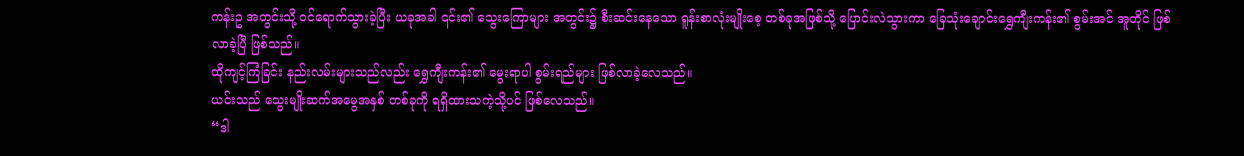ကန်းဥ အတွင်းသို့ ဝင်ရောက်သွားခဲ့ပြီး ယခုအခါ ၎င်း၏ သွေးကြောများ အတွင်း၌ စီးဆင်းနေသော ရူန်းစာလုံးမျိုးစေ့ တစ်ခုအဖြစ်သို့ ပြောင်းလဲသွားကာ ခြေသုံးချောင်းရွှေကျီးကန်း၏ စွမ်းအင် အူတိုင် ဖြစ်လာခဲ့ပြီ ဖြစ်သည်။
ထိုကျင့်ကြံခြင်း နည်းလမ်းများသည်လည်း ရွှေကျီးကန်း၏ မွေးရာပါ စွမ်းရည်များ ဖြစ်လာခဲ့လေသည်။
ယင်းသည် သွေးမျိုးဆက်အမွေအနှစ် တစ်ခုကို ရရှိထားသကဲ့သို့ပင် ဖြစ်လေသည်။
“ဒါ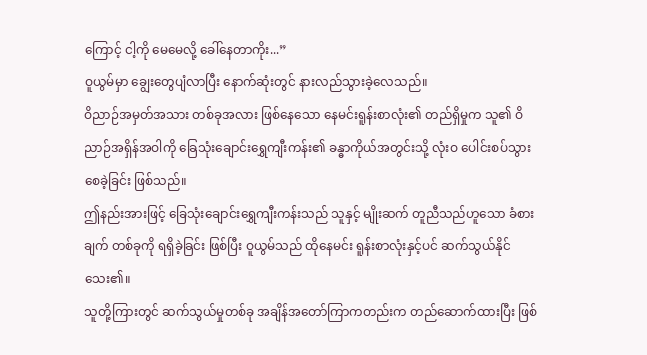ကြောင့် ငါ့ကို မေမေလို့ ခေါ်နေတာကိုး...”
ဝူယွမ်မှာ ချွေးတွေပျံလာပြီး နောက်ဆုံးတွင် နားလည်သွားခဲ့လေသည်။
ဝိညာဉ်အမှတ်အသား တစ်ခုအလား ဖြစ်နေသော နေမင်းရူန်းစာလုံး၏ တည်ရှိမှုက သူ၏ ဝိညာဉ်အရှိန်အဝါကို ခြေသုံးချောင်းရွှေကျီးကန်း၏ ခန္ဓာကိုယ်အတွင်းသို့ လုံးဝ ပေါင်းစပ်သွားစေခဲ့ခြင်း ဖြစ်သည်။
ဤနည်းအားဖြင့် ခြေသုံးချောင်းရွှေကျီးကန်းသည် သူနှင့် မျိုးဆက် တူညီသည်ဟူသော ခံစားချက် တစ်ခုကို ရရှိခဲ့ခြင်း ဖြစ်ပြီး ဝူယွမ်သည် ထိုနေမင်း ရူန်းစာလုံးနှင့်ပင် ဆက်သွယ်နိုင်သေး၏။
သူတို့ကြားတွင် ဆက်သွယ်မှုတစ်ခု အချိန်အတော်ကြာကတည်းက တည်ဆောက်ထားပြီး ဖြစ်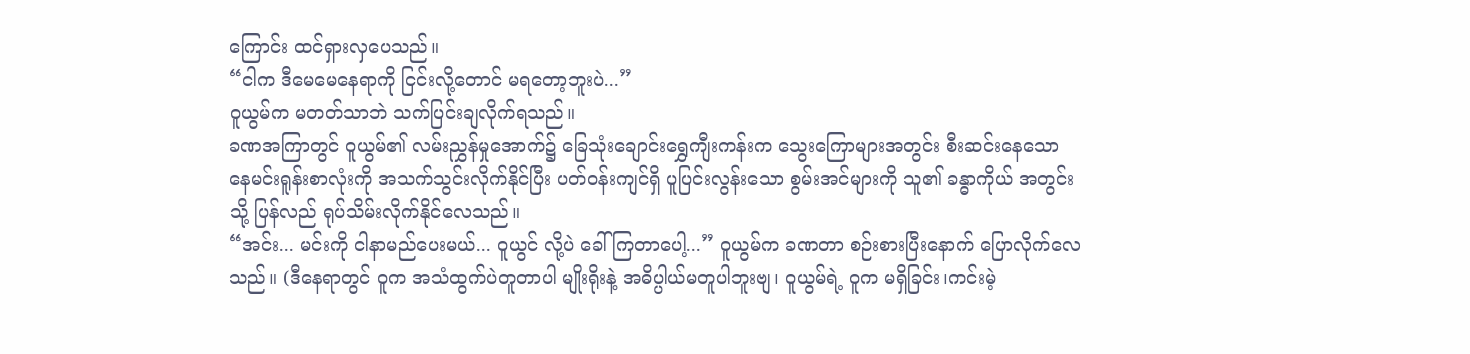ကြောင်း ထင်ရှားလှပေသည်။
“ငါက ဒီမေမေနေရာကို ငြင်းလို့တောင် မရတော့ဘူးပဲ...”
ဝူယွမ်က မတတ်သာဘဲ သက်ပြင်းချလိုက်ရသည်။
ခဏအကြာတွင် ဝူယွမ်၏ လမ်းညွှန်မှုအောက်၌ ခြေသုံးချောင်းရွှေကျီးကန်းက သွေးကြောများအတွင်း စီးဆင်းနေသော နေမင်းရူန်းစာလုံးကို အသက်သွင်းလိုက်နိုင်ပြီး ပတ်ဝန်းကျင်ရှိ ပူပြင်းလွန်းသော စွမ်းအင်များကို သူ၏ ခန္ဓာကိုယ် အတွင်းသို့ ပြန်လည် ရုပ်သိမ်းလိုက်နိုင်လေသည်။
“အင်း... မင်းကို ငါနာမည်ပေးမယ်... ဝူယွင် လို့ပဲ ခေါ်ကြတာပေါ့...” ဝူယွမ်က ခဏတာ စဉ်းစားပြီးနောက် ပြောလိုက်လေသည်။ (ဒီနေရာတွင် ဝူက အသံထွက်ပဲတူတာပါ မျိုးရိုးနဲ့ အဓိပ္ပါယ်မတူပါဘူးဗျ၊ ဝူယွမ်ရဲ့ ဝူက မရှိခြင်း၊ကင်းမဲ့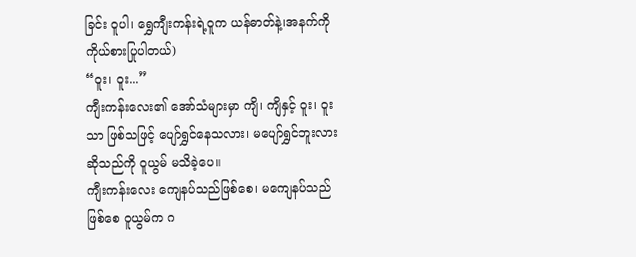ခြင်း ဝူပါ၊ ရွှေကျီးကန်းရဲ့ဝူက ယန်ဓာတ်နဲ့၊အနက်ကို ကိုယ်စားပြုပါတယ်)
“ဝူး၊ ဝူး...”
ကျီးကန်းလေး၏ အော်သံများမှာ ကျိ၊ ကျိနှင့် ဝူး၊ ဝူးသာ ဖြစ်သဖြင့် ပျော်ရွှင်နေသလား၊ မပျော်ရွှင်ဘူးလား ဆိုသည်ကို ဝူယွမ် မသိခဲ့ပေ။
ကျီးကန်းလေး ကျေနပ်သည်ဖြစ်စေ၊ မကျေနပ်သည်ဖြစ်စေ ဝူယွမ်က ဂ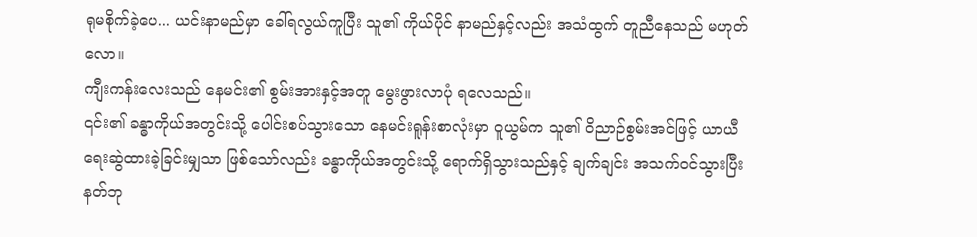ရုမစိုက်ခဲ့ပေ... ယင်းနာမည်မှာ ခေါ်ရလွယ်ကူပြီး သူ၏ ကိုယ်ပိုင် နာမည်နှင့်လည်း အသံထွက် တူညီနေသည် မဟုတ်လော။
ကျီးကန်းလေးသည် နေမင်း၏ စွမ်းအားနှင့်အတူ မွေးဖွားလာပုံ ရလေသည်။
၎င်း၏ ခန္ဓာကိုယ်အတွင်းသို့ ပေါင်းစပ်သွားသော နေမင်းရူန်းစာလုံးမှာ ဝူယွမ်က သူ၏ ဝိညာဉ်စွမ်းအင်ဖြင့် ယာယီ ရေးဆွဲထားခဲ့ခြင်းမျှသာ ဖြစ်သော်လည်း ခန္ဓာကိုယ်အတွင်းသို့ ရောက်ရှိသွားသည်နှင့် ချက်ချင်း အသက်ဝင်သွားပြီး နတ်ဘု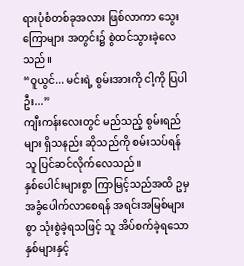ရားပုံစံတစ်ခုအလား ဖြစ်လာကာ သွေးကြောများ အတွင်း၌ စွဲထင်သွားခဲ့လေသည်။
“ဝူယွင်... မင်းရဲ့ စွမ်းအားကို ငါ့ကို ပြပါဦး...”
ကျီးကန်းလေးတွင် မည်သည့် စွမ်းရည်များ ရှိသနည်း ဆိုသည်ကို စမ်းသပ်ရန် သူ ပြင်ဆင်လိုက်လေသည်။
နှစ်ပေါင်းများစွာ ကြာမြင့်သည်အထိ ဥမှ အခွံပေါက်လာစေရန် အရင်းအမြစ်များစွာ သုံးစွဲခဲ့ရသဖြင့် သူ အိပ်စက်ခဲ့ရသောနှစ်များနှင့်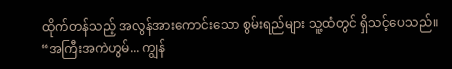ထိုက်တန်သည့် အလွန်အားကောင်းသော စွမ်းရည်များ သူ့ထံတွင် ရှိသင့်ပေသည်။
“အကြီးအကဲဟွမ်... ကျွန်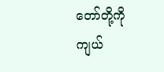တော်တို့ကို ကျယ်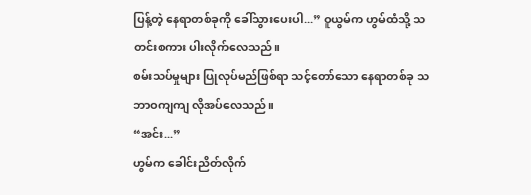ပြန့်တဲ့ နေရာတစ်ခုကို ခေါ်သွားပေးပါ...” ဝူယွမ်က ဟွမ်ထံသို့ သတင်းစကား ပါးလိုက်လေသည်။
စမ်းသပ်မှုများ ပြုလုပ်မည်ဖြစ်ရာ သင့်တော်သော နေရာတစ်ခု သဘာဝကျကျ လိုအပ်လေသည်။
“အင်း...”
ဟွမ်က ခေါင်းညိတ်လိုက်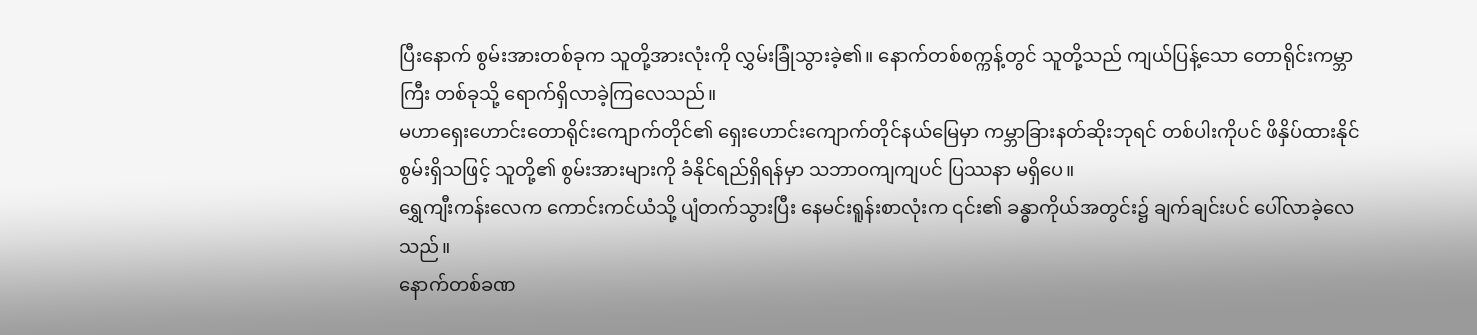ပြီးနောက် စွမ်းအားတစ်ခုက သူတို့အားလုံးကို လွှမ်းခြုံသွားခဲ့၏။ နောက်တစ်စက္ကန့်တွင် သူတို့သည် ကျယ်ပြန့်သော တောရိုင်းကမ္ဘာကြီး တစ်ခုသို့ ရောက်ရှိလာခဲ့ကြလေသည်။
မဟာရှေးဟောင်းတောရိုင်းကျောက်တိုင်၏ ရှေးဟောင်းကျောက်တိုင်နယ်မြေမှာ ကမ္ဘာခြားနတ်ဆိုးဘုရင် တစ်ပါးကိုပင် ဖိနှိပ်ထားနိုင်စွမ်းရှိသဖြင့် သူတို့၏ စွမ်းအားများကို ခံနိုင်ရည်ရှိရန်မှာ သဘာဝကျကျပင် ပြဿနာ မရှိပေ။
ရွှေကျီးကန်းလေက ကောင်းကင်ယံသို့ ပျံတက်သွားပြီး နေမင်းရူန်းစာလုံးက ၎င်း၏ ခန္ဓာကိုယ်အတွင်း၌ ချက်ချင်းပင် ပေါ်လာခဲ့လေသည်။
နောက်တစ်ခဏ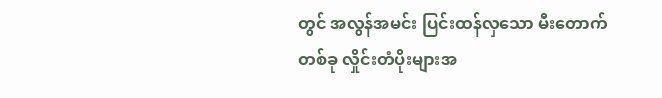တွင် အလွန်အမင်း ပြင်းထန်လှသော မီးတောက် တစ်ခု လှိုင်းတံပိုးများအ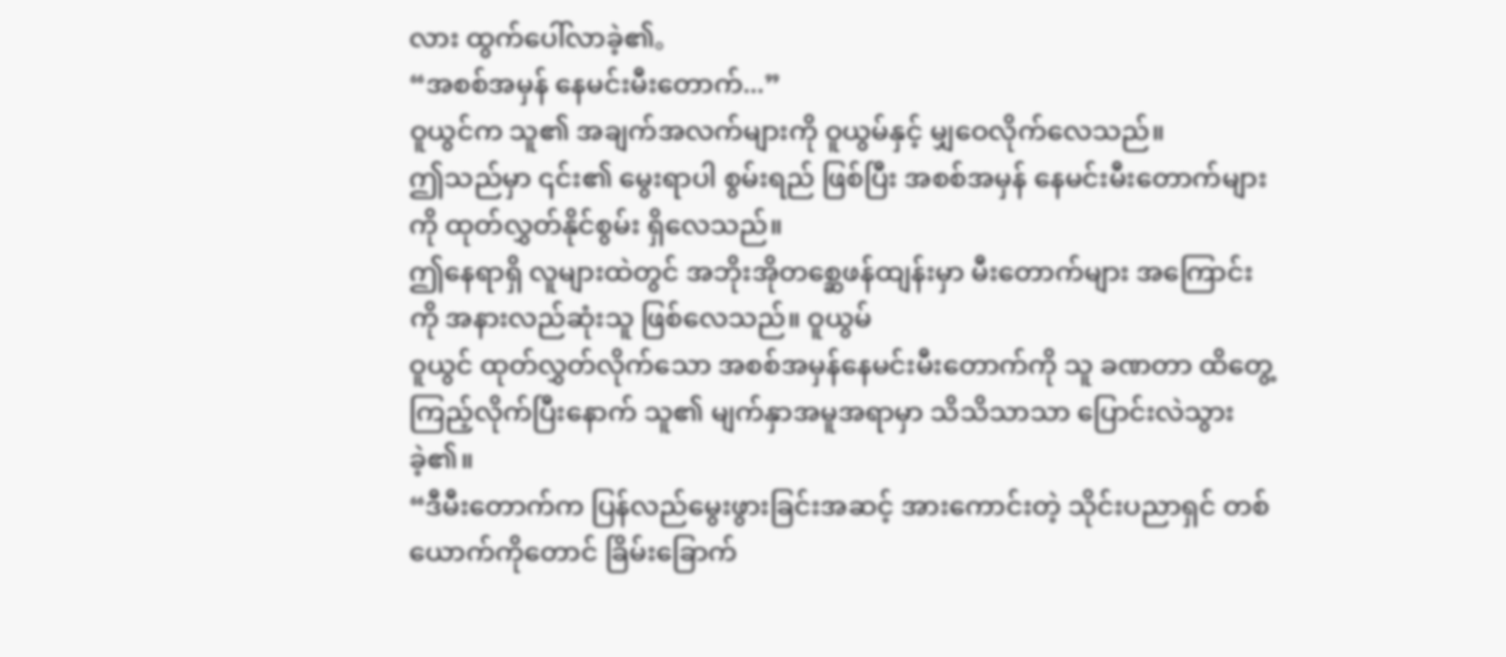လား ထွက်ပေါ်လာခဲ့၏。
“အစစ်အမှန် နေမင်းမီးတောက်...”
ဝူယွင်က သူ၏ အချက်အလက်များကို ဝူယွမ်နှင့် မျှဝေလိုက်လေသည်။
ဤသည်မှာ ၎င်း၏ မွေးရာပါ စွမ်းရည် ဖြစ်ပြီး အစစ်အမှန် နေမင်းမီးတောက်များကို ထုတ်လွှတ်နိုင်စွမ်း ရှိလေသည်။
ဤနေရာရှိ လူများထဲတွင် အဘိုးအိုတစ္ဆေဖန်ထျန်းမှာ မီးတောက်များ အကြောင်းကို အနားလည်ဆုံးသူ ဖြစ်လေသည်။ ဝူယွမ်
ဝူယွင် ထုတ်လွှတ်လိုက်သော အစစ်အမှန်နေမင်းမီးတောက်ကို သူ ခဏတာ ထိတွေ့ကြည့်လိုက်ပြီးနောက် သူ၏ မျက်နှာအမူအရာမှာ သိသိသာသာ ပြောင်းလဲသွားခဲ့၏။
“ဒီမီးတောက်က ပြန်လည်မွေးဖွားခြင်းအဆင့် အားကောင်းတဲ့ သိုင်းပညာရှင် တစ်ယောက်ကိုတောင် ခြိမ်းခြောက်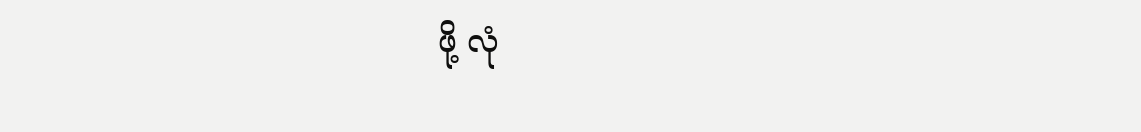ဖို့ လုံ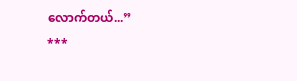လောက်တယ်...”
***